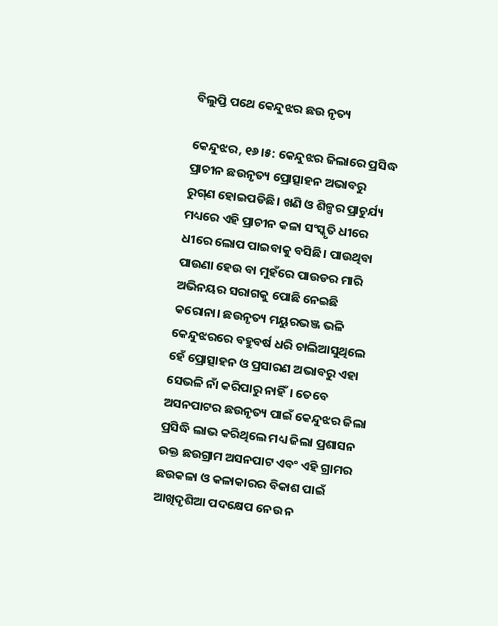ବିଲୁପ୍ତି ପଥେ କେନ୍ଦୁଝର ଛଉ ନୃତ୍ୟ

କେନ୍ଦୁଝର, ୧୬।୫: କେନ୍ଦୁଝର ଜିଲାରେ ପ୍ରସିଦ୍ଧ ପ୍ରାଚୀନ ଛଉନୃତ୍ୟ ପ୍ରୋତ୍ସାହନ ଅଭାବରୁ ରୁଗ୍‌ଣ ହୋଇପଡିଛି। ଖଣି ଓ ଶିଳ୍ପର ପ୍ରାଚୁର୍ଯ୍ୟ ମଧ୍ୟରେ ଏହି ପ୍ରାଚୀନ କଳା ସଂସ୍କୃତି ଧୀରେ ଧୀରେ ଲୋପ ପାଇବାକୁ ବସିଛି। ପାଉଥିବା ପାଉଣା ହେଉ ବା ମୁହଁରେ ପାଉଡର ମାରି ଅଭିନୟର ସରାଗକୁ ପୋଛି ନେଇଛି କରୋନା। ଛଉନୃତ୍ୟ ମୟୁରଭଞ୍ଜ ଭଳି କେନ୍ଦୁଝରରେ ବହୁବର୍ଷ ଧରି ଚାଲିଆସୁଥିଲେ ହେଁ ପ୍ରୋତ୍ସାହନ ଓ ପ୍ରସାରଣ ଅଭାବରୁ ଏହା ସେଭଳି ନାଁ କରିପାରୁ ନାହିଁ। ତେବେ ଅସନପାଟର ଛଉନୃତ୍ୟ ପାଇଁ କେନ୍ଦୁଝର ଜିଲା ପ୍ରସିଦ୍ଧି ଲାଭ କରିଥିଲେ ମଧ୍ୟ ଜିଲା ପ୍ରଶାସନ ଉକ୍ତ ଛଉଗ୍ରାମ ଅସନପାଟ ଏବଂ ଏହି ଗ୍ରାମର ଛଉକଳା ଓ କଳାକାରର ବିକାଶ ପାଇଁ ଆଖିଦୃଶିଆ ପଦକ୍ଷେପ ନେଉ ନ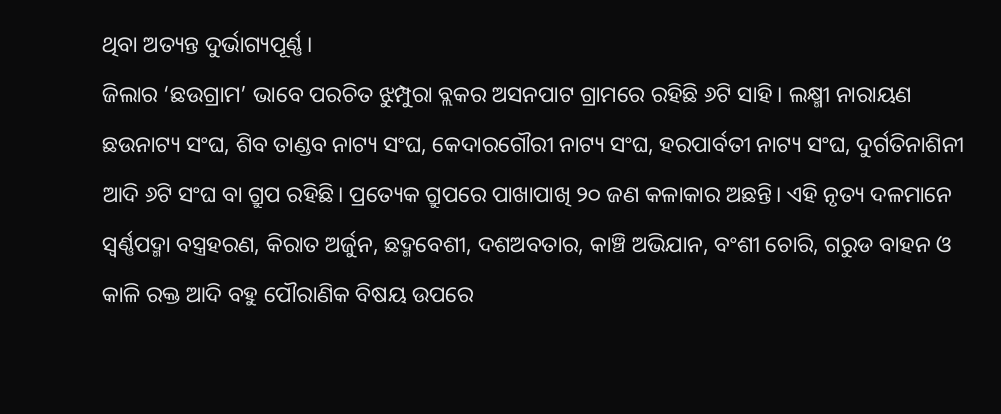ଥିବା ଅତ୍ୟନ୍ତ ଦୁର୍ଭାଗ୍ୟପୂର୍ଣ୍ଣ।
ଜିଲାର ‘ଛଉଗ୍ରାମ’ ଭାବେ ପରଚିତ ଝୁମ୍ପୁରା ବ୍ଲକର ଅସନପାଟ ଗ୍ରାମରେ ରହିଛି ୬ଟି ସାହି। ଲକ୍ଷ୍ମୀ ନାରାୟଣ ଛଉନାଟ୍ୟ ସଂଘ, ଶିବ ତାଣ୍ଡବ ନାଟ୍ୟ ସଂଘ, କେଦାରଗୌରୀ ନାଟ୍ୟ ସଂଘ, ହରପାର୍ବତୀ ନାଟ୍ୟ ସଂଘ, ଦୁର୍ଗତିନାଶିନୀ ଆଦି ୬ଟି ସଂଘ ବା ଗ୍ରୁପ ରହିଛି। ପ୍ରତ୍ୟେକ ଗ୍ରୁପରେ ପାଖାପାଖି ୨୦ ଜଣ କଳାକାର ଅଛନ୍ତି। ଏହି ନୃତ୍ୟ ଦଳମାନେ ସ୍ବର୍ଣ୍ଣପଦ୍ମା ବସ୍ତ୍ରହରଣ, କିରାତ ଅର୍ଜୁନ, ଛଦ୍ମବେଶୀ, ଦଶଅବତାର, କାଞ୍ଚି ଅଭିଯାନ, ବଂଶୀ ଚୋରି, ଗରୁଡ ବାହନ ଓ କାଳି ରକ୍ତ ଆଦି ବହୁ ପୌରାଣିକ ବିଷୟ ଉପରେ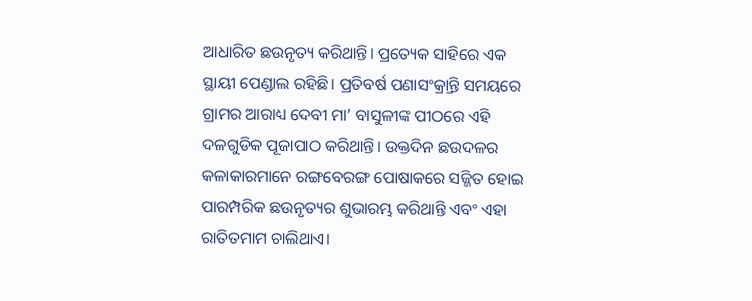ଆଧାରିତ ଛଉନୃତ୍ୟ କରିଥାନ୍ତି। ପ୍ରତ୍ୟେକ ସାହିରେ ଏକ ସ୍ଥାୟୀ ପେଣ୍ଡାଲ ରହିଛି। ପ୍ରତିବର୍ଷ ପଣାସଂକ୍ର୍ରାନ୍ତି ସମୟରେ ଗ୍ରାମର ଆରାଧ୍ୟ ଦେବୀ ମା’ ବାସୁଳୀଙ୍କ ପୀଠରେ ଏହି ଦଳଗୁଡିକ ପୂଜାପାଠ କରିଥାନ୍ତି। ଉକ୍ତଦିନ ଛଉଦଳର କଳାକାରମାନେ ରଙ୍ଗବେରଙ୍ଗ ପୋଷାକରେ ସଜ୍ଜିତ ହୋଇ ପାରମ୍ପରିକ ଛଉନୃତ୍ୟର ଶୁଭାରମ୍ଭ କରିଥାନ୍ତି ଏବଂ ଏହା ରାତିତମାମ ଚାଲିଥାଏ।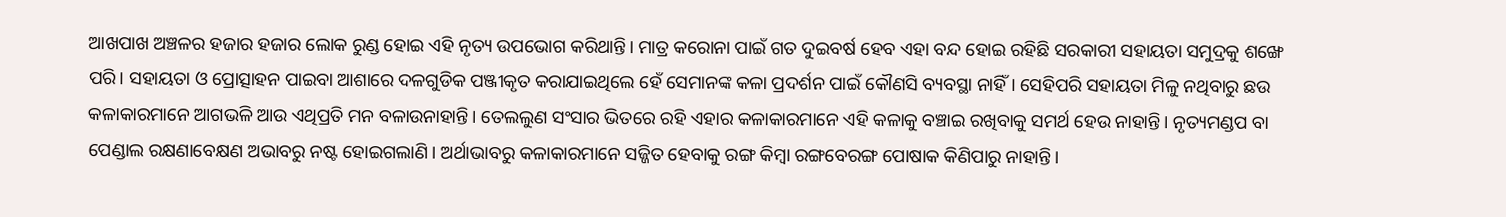ଆଖପାଖ ଅଞ୍ଚଳର ହଜାର ହଜାର ଲୋକ ରୁଣ୍ଡ ହୋଇ ଏହି ନୃତ୍ୟ ଉପଭୋଗ କରିଥାନ୍ତି। ମାତ୍ର କରୋନା ପାଇଁ ଗତ ଦୁଇବର୍ଷ ହେବ ଏହା ବନ୍ଦ ହୋଇ ରହିଛି ସରକାରୀ ସହାୟତା ସମୁଦ୍ରକୁ ଶଙ୍ଖେ ପରି। ସହାୟତା ଓ ପ୍ରୋତ୍ସାହନ ପାଇବା ଆଶାରେ ଦଳଗୁଡିକ ପଞ୍ଜୀକୃତ କରାଯାଇଥିଲେ ହେଁ ସେମାନଙ୍କ କଳା ପ୍ରଦର୍ଶନ ପାଇଁ କୌଣସି ବ୍ୟବସ୍ଥା ନାହିଁ। ସେହିପରି ସହାୟତା ମିଳୁ ନଥିବାରୁ ଛଉ କଳାକାରମାନେ ଆଗଭଳି ଆଉ ଏଥିପ୍ରତି ମନ ବଳାଉନାହାନ୍ତି। ତେଲଲୁଣ ସଂସାର ଭିତରେ ରହି ଏହାର କଳାକାରମାନେ ଏହି କଳାକୁ ବଞ୍ଚାଇ ରଖିବାକୁ ସମର୍ଥ ହେଉ ନାହାନ୍ତି। ନୃତ୍ୟମଣ୍ଡପ ବା ପେଣ୍ଡାଲ ରକ୍ଷଣାବେକ୍ଷଣ ଅଭାବରୁ ନଷ୍ଟ ହୋଇଗଲାଣି। ଅର୍ଥାଭାବରୁ କଳାକାରମାନେ ସଜ୍ଜିତ ହେବାକୁ ରଙ୍ଗ କିମ୍ବା ରଙ୍ଗବେରଙ୍ଗ ପୋଷାକ କିଣିପାରୁ ନାହାନ୍ତି।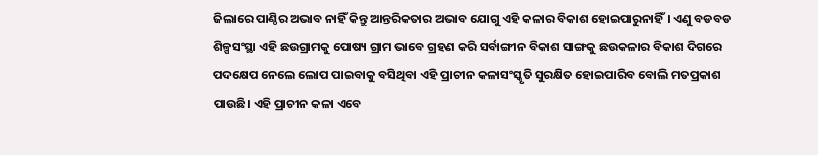ଜିଲାରେ ପାଣ୍ଠିର ଅଭାବ ନାହିଁ କିନ୍ତୁ ଆନ୍ତରିକତାର ଅଭାବ ଯୋଗୁ ଏହି କଳାର ବିକାଶ ହୋଇପାରୁନାହିଁ। ଏଣୁ ବଡବଡ ଶିଳ୍ପସଂସ୍ଥା ଏହି ଛଉଗ୍ରାମକୁ ପୋଷ୍ୟ ଗ୍ରାମ ଭାବେ ଗ୍ରହଣ କରି ସର୍ବାଙ୍ଗୀନ ବିକାଶ ସାଙ୍ଗକୁ ଛଉକଳାର ବିକାଶ ଦିଗରେ ପଦକ୍ଷେପ ନେଲେ ଲୋପ ପାଇବାକୁ ବସିଥିବା ଏହି ପ୍ରାଚୀନ କଳାସଂସ୍କୃତି ସୁରକ୍ଷିତ ହୋଇପାରିବ ବୋଲି ମତପ୍ରକାଶ ପାଉଛି। ଏହି ପ୍ରାଚୀନ କଳା ଏବେ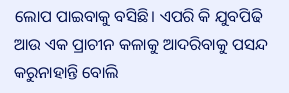ଲୋପ ପାଇବାକୁ ବସିଛି। ଏପରି କି ଯୁବପିଢି ଆଉ ଏକ ପ୍ରାଚୀନ କଳାକୁ ଆଦରିବାକୁ ପସନ୍ଦ କରୁନାହାନ୍ତି ବୋଲି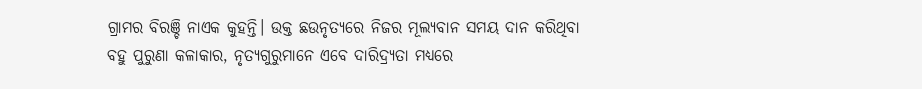ଗ୍ରାମର ବିରଞ୍ଚି ନାଏକ କୁହନ୍ତି। ଉକ୍ତ ଛଉନୃତ୍ୟରେ ନିଜର ମୂଲ୍ୟବାନ ସମୟ ଦାନ କରିଥିବା ବହୁ ପୁରୁଣା କଳାକାର, ନୃତ୍ୟଗୁରୁମାନେ ଏବେ ଦାରିଦ୍ର୍ୟତା ମଧ୍ୟରେ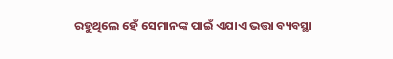ରହୁଥିଲେ ହେଁ ସେମାନଙ୍କ ପାଇଁ ଏଯାଏ ଭତ୍ତା ବ୍ୟବସ୍ଥା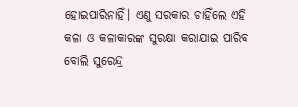ହୋଇପାରିନାହିଁ। ଏଣୁ ସରକାର ଚାହିଁଲେ ଏହି କଳା ଓ କଳାକାରଙ୍କ ସୁରକ୍ଷା କରାଯାଇ ପାରିବ ବୋଲି ସୁରେନ୍ଦ୍ର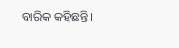ବାରିକ କହିଛନ୍ତି।